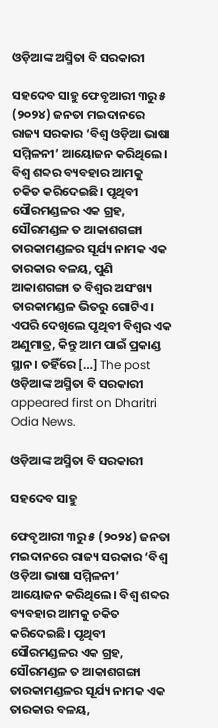ଓଡ଼ିଆଙ୍କ ଅସ୍ମିତା ବି ସରକାରୀ

ସହଦେବ ସାହୁ ଫେବୃଆରୀ ୩ରୁ ୫ (୨୦୨୪) ଜନତା ମଇଦାନରେ ରାଜ୍ୟ ସରକାର ‘ବିଶ୍ୱ ଓଡ଼ିଆ ଭାଷା ସମ୍ମିଳନୀ’ ଆୟୋଜନ କରିଥିଲେ। ବିଶ୍ୱ ଶବ୍ଦର ବ୍ୟବହାର ଆମକୁ ଚକିତ କରିଦେଇଛି। ପୃଥିବୀ ସୌରମଣ୍ଡଳର ଏକ ଗ୍ରହ, ସୌରମଣ୍ଡଳ ତ ଆକାଶଗଙ୍ଗା ତାରକାମଣ୍ଡଳର ସୂର୍ଯ୍ୟ ନାମକ ଏକ ତାରକାର ବଳୟ, ପୁଣି ଆକାଶଗଙ୍ଗା ତ ବିଶ୍ୱର ଅସଂଖ୍ୟ ତାରକାମଣ୍ଡଳ ଭିତରୁ ଗୋଟିଏ। ଏପରି ଦେଖିଲେ ପୃଥିବୀ ବିଶ୍ୱର ଏକ ଅଣୁମାତ୍ର, କିନ୍ତୁ ଆମ ପାଇଁ ପ୍ରକାଣ୍ଡ ସ୍ଥାନ। ତହିଁରେ […] The post ଓଡ଼ିଆଙ୍କ ଅସ୍ମିତା ବି ସରକାରୀ appeared first on Dharitri Odia News.

ଓଡ଼ିଆଙ୍କ ଅସ୍ମିତା ବି ସରକାରୀ

ସହଦେବ ସାହୁ

ଫେବୃଆରୀ ୩ରୁ ୫ (୨୦୨୪) ଜନତା ମଇଦାନରେ ରାଜ୍ୟ ସରକାର ‘ବିଶ୍ୱ ଓଡ଼ିଆ ଭାଷା ସମ୍ମିଳନୀ’ ଆୟୋଜନ କରିଥିଲେ। ବିଶ୍ୱ ଶବ୍ଦର ବ୍ୟବହାର ଆମକୁ ଚକିତ କରିଦେଇଛି। ପୃଥିବୀ ସୌରମଣ୍ଡଳର ଏକ ଗ୍ରହ, ସୌରମଣ୍ଡଳ ତ ଆକାଶଗଙ୍ଗା ତାରକାମଣ୍ଡଳର ସୂର୍ଯ୍ୟ ନାମକ ଏକ ତାରକାର ବଳୟ,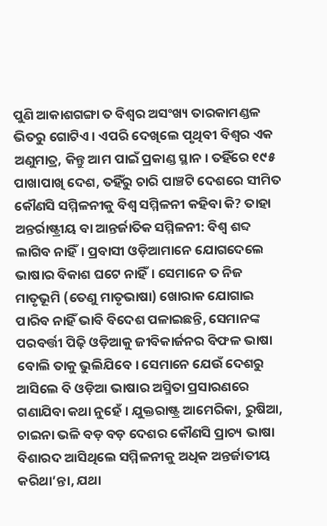ପୁଣି ଆକାଶଗଙ୍ଗା ତ ବିଶ୍ୱର ଅସଂଖ୍ୟ ତାରକାମଣ୍ଡଳ ଭିତରୁ ଗୋଟିଏ। ଏପରି ଦେଖିଲେ ପୃଥିବୀ ବିଶ୍ୱର ଏକ ଅଣୁମାତ୍ର, କିନ୍ତୁ ଆମ ପାଇଁ ପ୍ରକାଣ୍ଡ ସ୍ଥାନ। ତହିଁରେ ୧୯୫ ପାଖାପାଖି ଦେଶ, ତହିଁରୁ ଚାରି ପାଞ୍ଚଟି ଦେଶରେ ସୀମିତ କୌଣସି ସମ୍ମିଳନୀକୁ ବିଶ୍ୱ ସମ୍ମିଳନୀ କହିବା କି? ତାହା ଅନ୍ତର୍ରାଷ୍ଟ୍ରୀୟ ବା ଆନ୍ତର୍ଜାତିକ ସମ୍ମିଳନୀ: ବିଶ୍ୱ ଶବ୍ଦ ଲାଗିବ ନାହିଁ। ପ୍ରବାସୀ ଓଡ଼ିଆମାନେ ଯୋଗଦେଲେ ଭାଷାର ବିକାଶ ଘଟେ ନାହିଁ। ସେମାନେ ତ ନିଜ ମାତୃଭୂମି (ତେଣୁ ମାତୃଭାଷା) ଖୋରାକ ଯୋଗାଇ ପାରିବ ନାହିଁ ଭାବି ବିଦେଶ ପଳାଇଛନ୍ତି, ସେମାନଙ୍କ ପରବର୍ତ୍ତୀ ପିଢ଼ି ଓଡ଼ିଆକୁ ଜୀବିକାର୍ଜନର ବିଫଳ ଭାଷା ବୋଲି ତାକୁ ଭୁଲିଯିବେ। ସେମାନେ ଯେଉଁ ଦେଶରୁ ଆସିଲେ ବି ଓଡ଼ିଆ ଭାଷାର ଅସ୍ମିତା ପ୍ରସାରଣରେ ଗଣାଯିବା କଥା ନୁହେଁ। ଯୁକ୍ତରାଷ୍ଟ୍ର ଆମେରିକା, ରୁଷିଆ, ଚାଇନା ଭଳି ବଡ଼ ବଡ଼ ଦେଶର କୌଣସି ପ୍ରାଚ୍ୟ ଭାଷା ବିଶାରଦ ଆସିଥିଲେ ସମ୍ମିଳନୀକୁ ଅଧିକ ଅନ୍ତର୍ଜାତୀୟ କରିଥା’ନ୍ତା, ଯଥା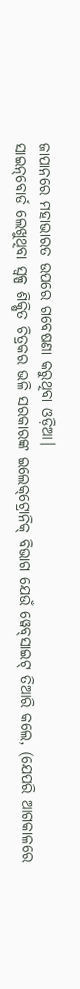ଜାପାନରେ ମହାଭାରତ ଉପରେ ଗବେଷଣା କରୁଥିବା ଓଡ଼ିଆ।
ସାଇନ୍‌ବୋର୍ଡ ଲେଖୁଥିବା ସ୍ବଳ୍ପ ଶିକ୍ଷିତ ଚିତ୍ରକର ଭଳି ସରକାରଙ୍କ ଇଲେକ୍‌ଟ୍ରୋନିକ୍‌ ବିଭାଗ ଯେଉଁ ୱେବ୍‌ସାଇଟ୍‌ ତିଆରି କଲେ, (ଯେପରି ଆଗକାଳରେ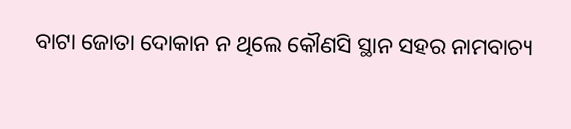ବାଟା ଜୋତା ଦୋକାନ ନ ଥିଲେ କୌଣସି ସ୍ଥାନ ସହର ନାମବାଚ୍ୟ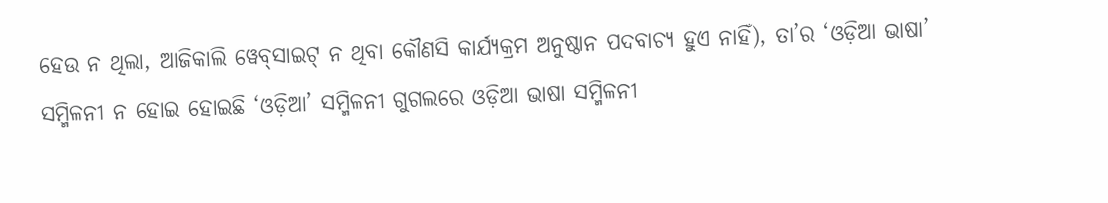ହେଉ ନ ଥିଲା, ଆଜିକାଲି ୱେବ୍‌ସାଇଟ୍‌ ନ ଥିବା କୌଣସି କାର୍ଯ୍ୟକ୍ରମ ଅନୁଷ୍ଠାନ ପଦବାଚ୍ୟ ହୁଏ ନାହିଁ), ତା’ର ‘ଓଡ଼ିଆ ଭାଷା’ ସମ୍ମିଳନୀ ନ ହୋଇ ହୋଇଛି ‘ଓଡ଼ିଆ’ ସମ୍ମିଳନୀ ଗୁଗଲରେ ଓଡ଼ିଆ ଭାଷା ସମ୍ମିଳନୀ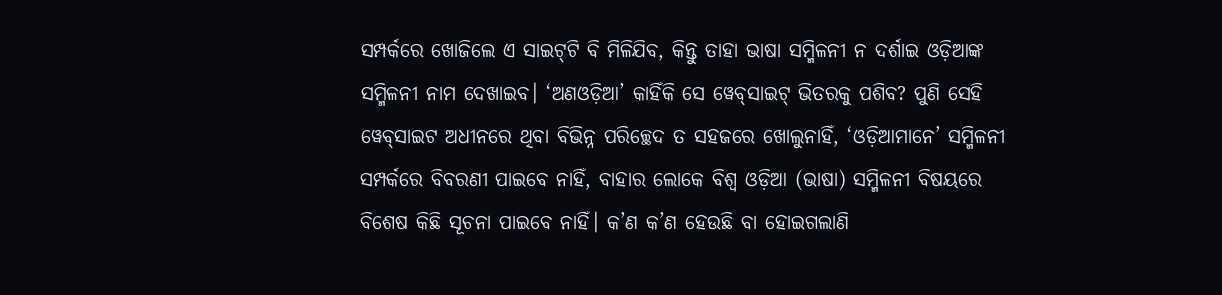ସମ୍ପର୍କରେ ଖୋଜିଲେ ଏ ସାଇଟ୍‌ଟି ବି ମିଳିଯିବ, କିନ୍ତୁ ତାହା ଭାଷା ସମ୍ମିଳନୀ ନ ଦର୍ଶାଇ ଓଡ଼ିଆଙ୍କ ସମ୍ମିଳନୀ ନାମ ଦେଖାଇବ। ‘ଅଣଓଡ଼ିଆ’ କାହିଁକି ସେ ୱେବ୍‌ସାଇଟ୍‌ ଭିତରକୁ ପଶିବ? ପୁଣି ସେହି ୱେବ୍‌ସାଇଟ ଅଧୀନରେ ଥିବା ବିଭିନ୍ନ ପରିଚ୍ଛେଦ ତ ସହଜରେ ଖୋଲୁନାହିଁ, ‘ଓଡ଼ିଆମାନେ’ ସମ୍ମିଳନୀ ସମ୍ପର୍କରେ ବିବରଣୀ ପାଇବେ ନାହିଁ, ବାହାର ଲୋକେ ବିଶ୍ୱ ଓଡ଼ିଆ (ଭାଷା) ସମ୍ମିଳନୀ ବିଷୟରେ ବିଶେଷ କିଛି ସୂଚନା ପାଇବେ ନାହିଁ। କ’ଣ କ’ଣ ହେଉଛି ବା ହୋଇଗଲାଣି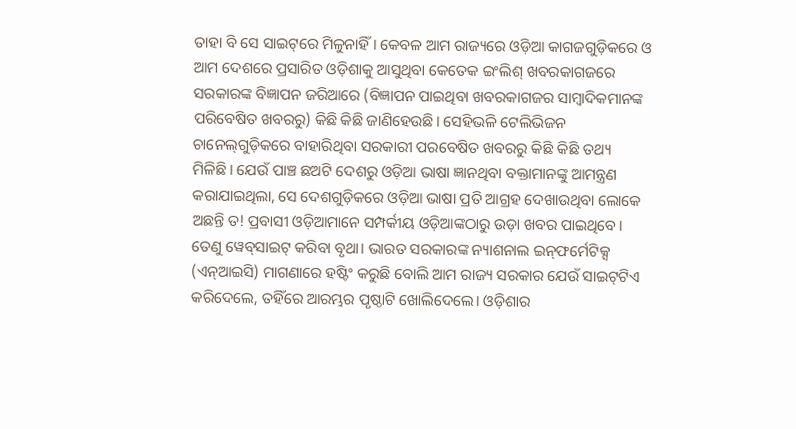ତାହା ବି ସେ ସାଇଟ୍‌ରେ ମିଳୁନାହିଁ। କେବଳ ଆମ ରାଜ୍ୟରେ ଓଡ଼ିଆ କାଗଜଗୁଡ଼ିକରେ ଓ ଆମ ଦେଶରେ ପ୍ରସାରିତ ଓଡ଼ିଶାକୁ ଆସୁଥିବା କେତେକ ଇଂଲିଶ୍‌ ଖବରକାଗଜରେ ସରକାରଙ୍କ ବିଜ୍ଞାପନ ଜରିଆରେ (ବିଜ୍ଞାପନ ପାଇଥିବା ଖବରକାଗଜର ସାମ୍ବାଦିକମାନଙ୍କ ପରିବେଷିତ ଖବରରୁ) କିଛି କିଛି ଜାଣିହେଉଛି। ସେହିଭଳି ଟେଲିଭିଜନ ଚାନେଲ୍‌ଗୁଡ଼ିକରେ ବାହାରିଥିବା ସରକାରୀ ପରବେଷିତ ଖବରରୁ କିଛି କିଛି ତଥ୍ୟ ମିଳିଛି। ଯେଉଁ ପାଞ୍ଚ ଛଅଟି ଦେଶରୁ ଓଡ଼ିଆ ଭାଷା ଜ୍ଞାନଥିବା ବକ୍ତାମାନଙ୍କୁ ଆମନ୍ତ୍ରଣ କରାଯାଇଥିଲା, ସେ ଦେଶଗୁଡ଼ିକରେ ଓଡ଼ିଆ ଭାଷା ପ୍ରତି ଆଗ୍ରହ ଦେଖାଉଥିବା ଲୋକେ ଅଛନ୍ତି ତ! ପ୍ରବାସୀ ଓଡ଼ିଆମାନେ ସମ୍ପର୍କୀୟ ଓଡ଼ିଆଙ୍କଠାରୁ ଉଡ଼ା ଖବର ପାଇଥିବେ। ତେଣୁ ୱେବ୍‌ସାଇଟ୍‌ କରିବା ବୃଥା। ଭାରତ ସରକାରଙ୍କ ନ୍ୟାଶନାଲ ଇନ୍‌ଫର୍ମେଟିକ୍ସ (ଏନ୍‌ଆଇସି) ମାଗଣାରେ ହଷ୍ଟିଂ କରୁଛି ବୋଲି ଆମ ରାଜ୍ୟ ସରକାର ଯେଉଁ ସାଇଟ୍‌ଟିଏ କରିଦେଲେ, ତହିଁରେ ଆରମ୍ଭର ପୃଷ୍ଠାଟି ଖୋଲିଦେଲେ। ଓଡ଼ିଶାର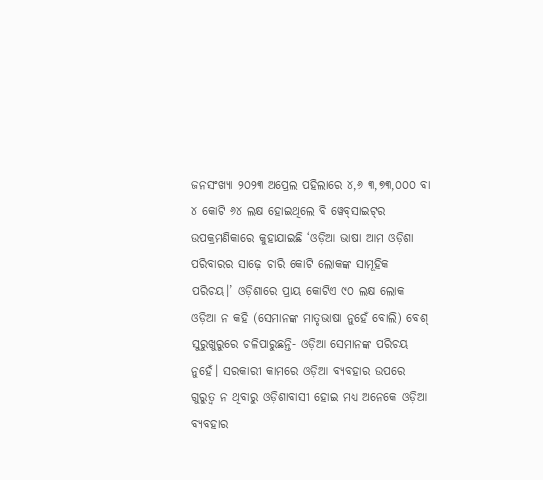ଜନସଂଖ୍ୟା ୨୦୨୩ ଅପ୍ରେଲ ପହିଲାରେ ୪,୬ ୩,୭୩,୦୦୦ ବା ୪ କୋଟି ୬୪ ଲକ୍ଷ ହୋଇଥିଲେ ବି ୱେବ୍‌ସାଇଟ୍‌ର ଉପକ୍ରମଣିକାରେ କୁହାଯାଇଛି ‘ଓଡ଼ିଆ ଭାଷା ଆମ ଓଡ଼ିଶା ପରିବାରର ସାଢ଼େ ଚାରି କୋଟି ଲୋକଙ୍କ ସାମୂହିକ ପରିଚୟ।’ ଓଡ଼ିଶାରେ ପ୍ରାୟ କୋଟିଏ ୯୦ ଲକ୍ଷ ଲୋକ ଓଡ଼ିଆ ନ କହି (ସେମାନଙ୍କ ମାତୃଭାଷା ନୁହେଁ ବୋଲି) ବେଶ୍‌ ସୁରୁଖୁରୁରେ ଚଳିପାରୁଛନ୍ତି- ଓଡ଼ିଆ ସେମାନଙ୍କ ପରିଚୟ ନୁହେଁ। ସରକାରୀ କାମରେ ଓଡ଼ିଆ ବ୍ୟବହାର ଉପରେ ଗୁରୁତ୍ୱ ନ ଥିବାରୁ ଓଡ଼ିଶାବାସୀ ହୋଇ ମଧ୍ୟ ଅନେକେ ଓଡ଼ିଆ ବ୍ୟବହାର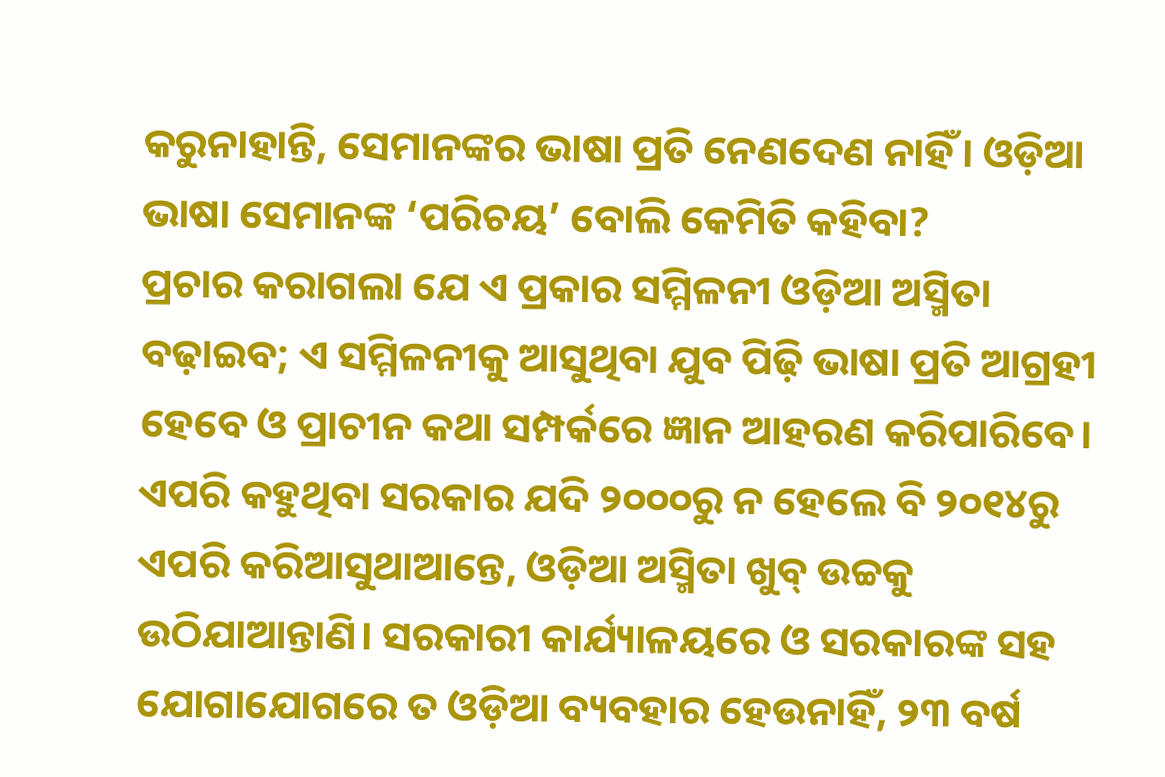କରୁନାହାନ୍ତି, ସେମାନଙ୍କର ଭାଷା ପ୍ରତି ନେଣଦେଣ ନାହିଁ। ଓଡ଼ିଆ ଭାଷା ସେମାନଙ୍କ ‘ପରିଚୟ’ ବୋଲି କେମିତି କହିବା?
ପ୍ରଚାର କରାଗଲା ଯେ ଏ ପ୍ରକାର ସମ୍ମିଳନୀ ଓଡ଼ିଆ ଅସ୍ମିତା ବଢ଼ାଇବ; ଏ ସମ୍ମିଳନୀକୁ ଆସୁଥିବା ଯୁବ ପିଢ଼ି ଭାଷା ପ୍ରତି ଆଗ୍ରହୀ ହେବେ ଓ ପ୍ରାଚୀନ କଥା ସମ୍ପର୍କରେ ଜ୍ଞାନ ଆହରଣ କରିପାରିବେ। ଏପରି କହୁଥିବା ସରକାର ଯଦି ୨୦୦୦ରୁ ନ ହେଲେ ବି ୨୦୧୪ରୁ ଏପରି କରିଆସୁଥାଆନ୍ତେ, ଓଡ଼ିଆ ଅସ୍ମିତା ଖୁବ୍‌ ଉଚ୍ଚକୁ ଉଠିଯାଆନ୍ତାଣି। ସରକାରୀ କାର୍ଯ୍ୟାଳୟରେ ଓ ସରକାରଙ୍କ ସହ ଯୋଗାଯୋଗରେ ତ ଓଡ଼ିଆ ବ୍ୟବହାର ହେଉନାହିଁ, ୨୩ ବର୍ଷ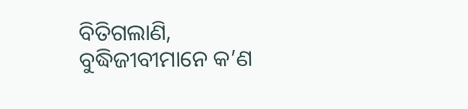ବିତିଗଲାଣି, ବୁଦ୍ଧିଜୀବୀମାନେ କ’ଣ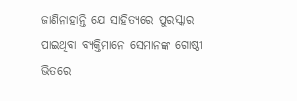ଜାଣିନାହାନ୍ତି ଯେ ସାହିତ୍ୟରେ ପୁରସ୍କାର ପାଇଥିବା ବ୍ୟକ୍ତିମାନେ ସେମାନଙ୍କ ଗୋଷ୍ଠୀ ଭିତରେ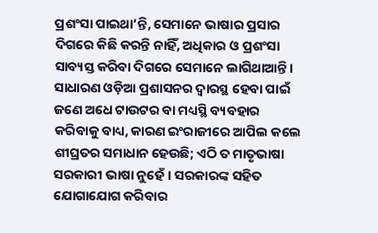ପ୍ରଶଂସା ପାଇଥା’ନ୍ତି, ସେମାନେ ଭାଷାର ପ୍ରସାର ଦିଗରେ କିଛି କରନ୍ତି ନାହିଁ, ଅଧିକାର ଓ ପ୍ରଶଂସା ସାବ୍ୟସ୍ତ କରିବା ଦିଗରେ ସେମାନେ ଲାଗିଥାଆନ୍ତି। ସାଧାରଣ ଓଡ଼ିଆ ପ୍ରଶାସନର ଦ୍ୱାରସ୍ଥ ହେବା ପାଇଁ ଜଣେ ଅଧେ ଟାଉଟର ବା ମଧ୍ୟସ୍ଥି ବ୍ୟବହାର କରିବାକୁ ବାଧ୍ୟ, କାରଣ ଇଂରାଜୀରେ ଆପିଲ କଲେ ଶୀଘ୍ରତର ସମାଧାନ ହେଉଛି; ଏଠି ତ ମାତୃଭାଷା ସରକାରୀ ଭାଷା ନୁହେଁ। ସରକାରଙ୍କ ସହିତ ଯୋଗାଯୋଗ କରିବାର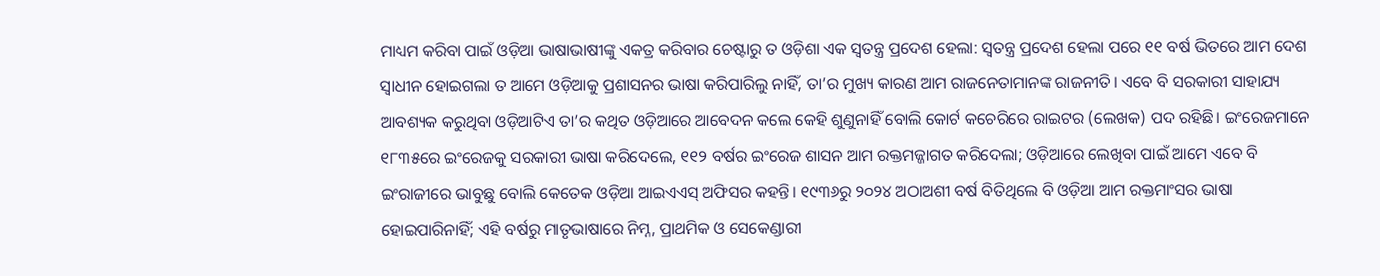ମାଧ୍ୟମ କରିବା ପାଇଁ ଓଡ଼ିଆ ଭାଷାଭାଷୀଙ୍କୁ ଏକତ୍ର କରିବାର ଚେଷ୍ଟାରୁ ତ ଓଡ଼ିଶା ଏକ ସ୍ବତନ୍ତ୍ର ପ୍ରଦେଶ ହେଲା: ସ୍ବତନ୍ତ୍ର ପ୍ରଦେଶ ହେଲା ପରେ ୧୧ ବର୍ଷ ଭିତରେ ଆମ ଦେଶ ସ୍ବାଧୀନ ହୋଇଗଲା ତ ଆମେ ଓଡ଼ିଆକୁ ପ୍ରଶାସନର ଭାଷା କରିପାରିଲୁ ନାହିଁ, ତା’ର ମୁଖ୍ୟ କାରଣ ଆମ ରାଜନେତାମାନଙ୍କ ରାଜନୀତି। ଏବେ ବି ସରକାରୀ ସାହାଯ୍ୟ ଆବଶ୍ୟକ କରୁଥିବା ଓଡ଼ିଆଟିଏ ତା’ର କଥିତ ଓଡ଼ିଆରେ ଆବେଦନ କଲେ କେହି ଶୁଣୁନାହିଁ ବୋଲି କୋର୍ଟ କଚେରିରେ ରାଇଟର (ଲେଖକ) ପଦ ରହିଛି। ଇଂରେଜମାନେ ୧୮୩୫ରେ ଇଂରେଜକୁ ସରକାରୀ ଭାଷା କରିଦେଲେ, ୧୧୨ ବର୍ଷର ଇଂରେଜ ଶାସନ ଆମ ରକ୍ତମଜ୍ଜାଗତ କରିଦେଲା; ଓଡ଼ିଆରେ ଲେଖିବା ପାଇଁ ଆମେ ଏବେ ବି ଇଂରାଜୀରେ ଭାବୁଛୁ ବୋଲି କେତେକ ଓଡ଼ିଆ ଆଇଏଏସ୍‌ ଅଫିସର କହନ୍ତି। ୧୯୩୬ରୁ ୨୦୨୪ ଅଠାଅଶୀ ବର୍ଷ ବିତିଥିଲେ ବି ଓଡ଼ିଆ ଆମ ରକ୍ତମାଂସର ଭାଷା ହୋଇପାରିନାହିଁ; ଏହି ବର୍ଷରୁ ମାତୃଭାଷାରେ ନିମ୍ନ, ପ୍ରାଥମିକ ଓ ସେକେଣ୍ଡାରୀ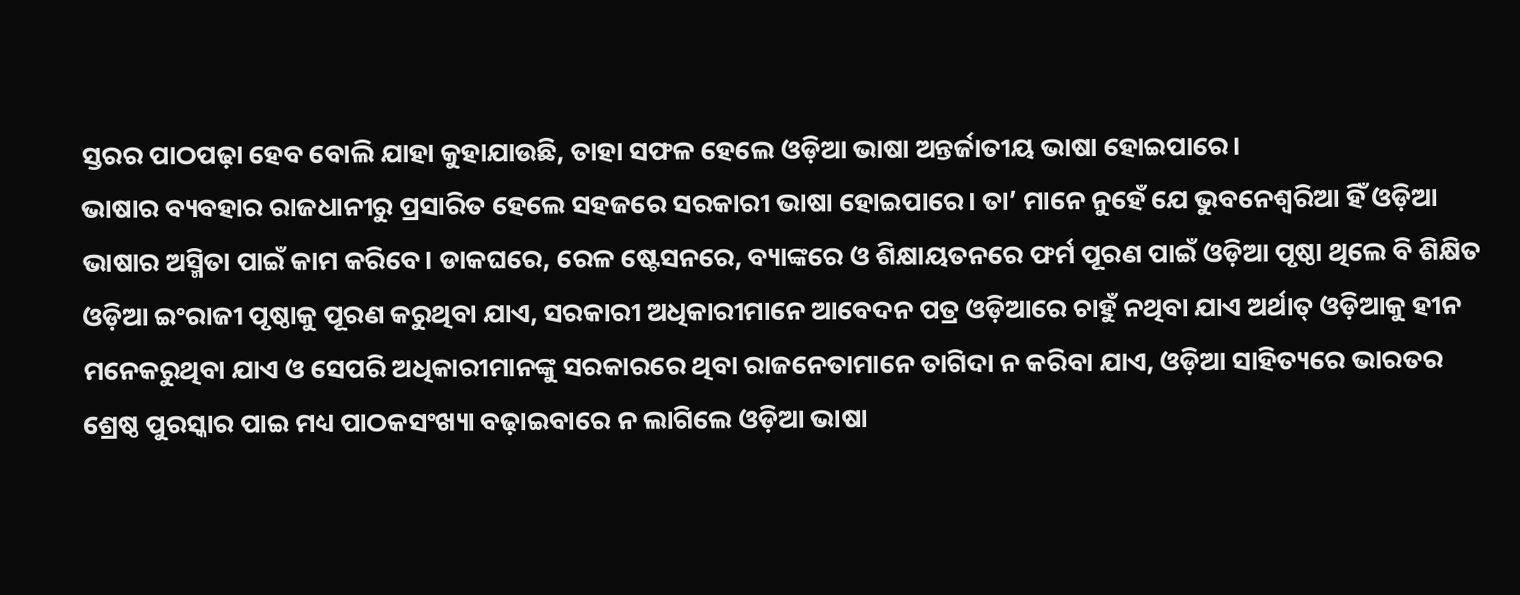ସ୍ତରର ପାଠପଢ଼ା ହେବ ବୋଲି ଯାହା କୁହାଯାଉଛି, ତାହା ସଫଳ ହେଲେ ଓଡ଼ିଆ ଭାଷା ଅନ୍ତର୍ଜାତୀୟ ଭାଷା ହୋଇପାରେ।
ଭାଷାର ବ୍ୟବହାର ରାଜଧାନୀରୁ ପ୍ରସାରିତ ହେଲେ ସହଜରେ ସରକାରୀ ଭାଷା ହୋଇପାରେ। ତା’ ମାନେ ନୁହେଁ ଯେ ଭୁବନେଶ୍ୱରିଆ ହିଁ ଓଡ଼ିଆ ଭାଷାର ଅସ୍ମିତା ପାଇଁ କାମ କରିବେ। ଡାକଘରେ, ରେଳ ଷ୍ଟେସନରେ, ବ୍ୟାଙ୍କରେ ଓ ଶିକ୍ଷାୟତନରେ ଫର୍ମ ପୂରଣ ପାଇଁ ଓଡ଼ିଆ ପୃଷ୍ଠା ଥିଲେ ବି ଶିକ୍ଷିତ ଓଡ଼ିଆ ଇଂରାଜୀ ପୃଷ୍ଠାକୁ ପୂରଣ କରୁଥିବା ଯାଏ, ସରକାରୀ ଅଧିକାରୀମାନେ ଆବେଦନ ପତ୍ର ଓଡ଼ିଆରେ ଚାହୁଁ ନଥିବା ଯାଏ ଅର୍ଥାତ୍‌ ଓଡ଼ିଆକୁ ହୀନ ମନେକରୁଥିବା ଯାଏ ଓ ସେପରି ଅଧିକାରୀମାନଙ୍କୁ ସରକାରରେ ଥିବା ରାଜନେତାମାନେ ତାଗିଦା ନ କରିବା ଯାଏ, ଓଡ଼ିଆ ସାହିତ୍ୟରେ ଭାରତର ଶ୍ରେଷ୍ଠ ପୁରସ୍କାର ପାଇ ମଧ୍ୟ ପାଠକସଂଖ୍ୟା ବଢ଼ାଇବାରେ ନ ଲାଗିଲେ ଓଡ଼ିଆ ଭାଷା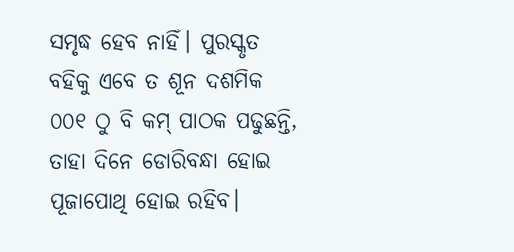ସମୃଦ୍ଧ ହେବ ନାହିଁ। ପୁରସ୍କୃତ ବହିକୁ ଏବେ ତ ଶୂନ ଦଶମିକ ୦୦୧ ଠୁ ବି କମ୍‌ ପାଠକ ପଢୁଛନ୍ତି, ତାହା ଦିନେ ଡୋରିବନ୍ଧା ହୋଇ ପୂଜାପୋଥି ହୋଇ ରହିବ।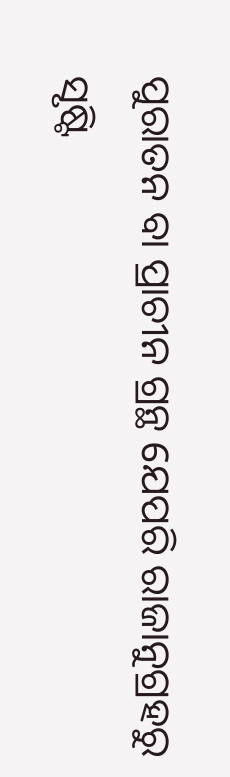ପୁରାତନ ବା ପ୍ରାଚୀନ ଗ୍ରନ୍ଥ ଯେପରି ରାଜାନୁଗ୍ରହରୁ ସୃଷ୍ଟି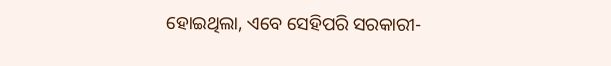ହୋଇଥିଲା, ଏବେ ସେହିପରି ସରକାରୀ-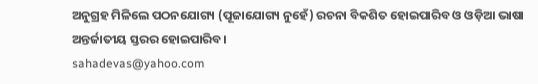ଅନୁଗ୍ରହ ମିଳିଲେ ପଠନଯୋଗ୍ୟ (ପୂଜାଯୋଗ୍ୟ ନୁହେଁ) ରଚନା ବିକଶିତ ହୋଇପାରିବ ଓ ଓଡ଼ିଆ ଭାଷା ଅନ୍ତର୍ଜାତୀୟ ସ୍ତରର ହୋଇପାରିବ।
sahadevas@yahoo.com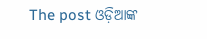The post ଓଡ଼ିଆଙ୍କ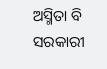ଅସ୍ମିତା ବି ସରକାରୀ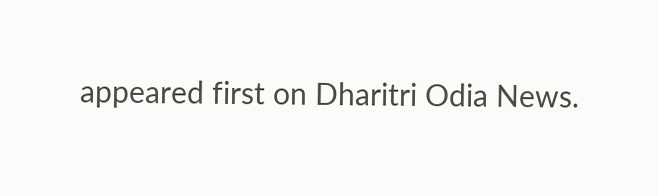appeared first on Dharitri Odia News.